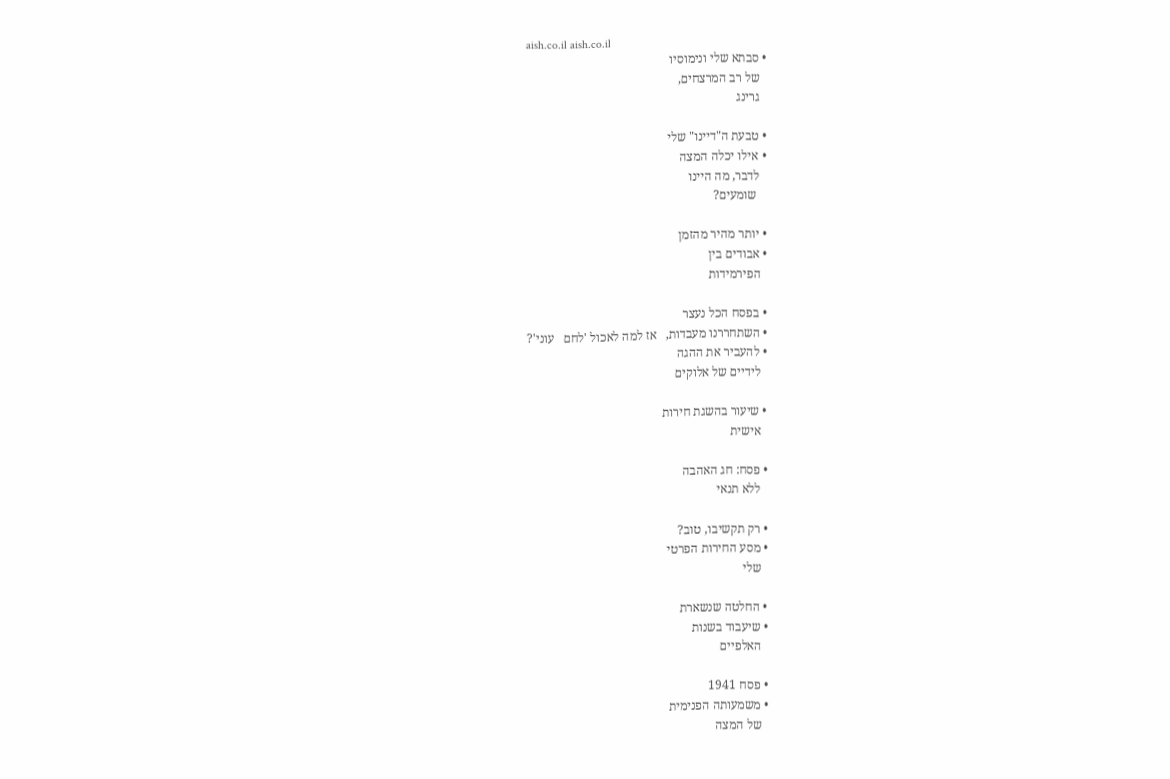aish.co.il aish.co.il
 • סבתא שלי ונימוסיו
   של רב המרצחים,
   גרינג

 • טבעת ה"דיינו" שלי
 • אילו יכלה המצה
   לדבר, מה היינו
    שומעים?

 • יותר מהיר מהזמן
 • אבודים בין
   הפירמידות

 • בפסח הכל נעצר
 • השתחררנו מעבדות,   אז למה לאכול 'לחם   עוני'?
 • להעביר את ההגה
   לידיים של אלוקים

 • שיעור בהשגת חירות
   אישית

 • פסח: חג האהבה
   ללא תנאי

 • רק תקשיבו, טוב?
 • מסע החירות הפרטי
   שלי

 • החלטה שנשארת
 • שיעבוד בשנות
   האלפיים

 • פסח 1941
 • משמעותה הפנימית
   של המצה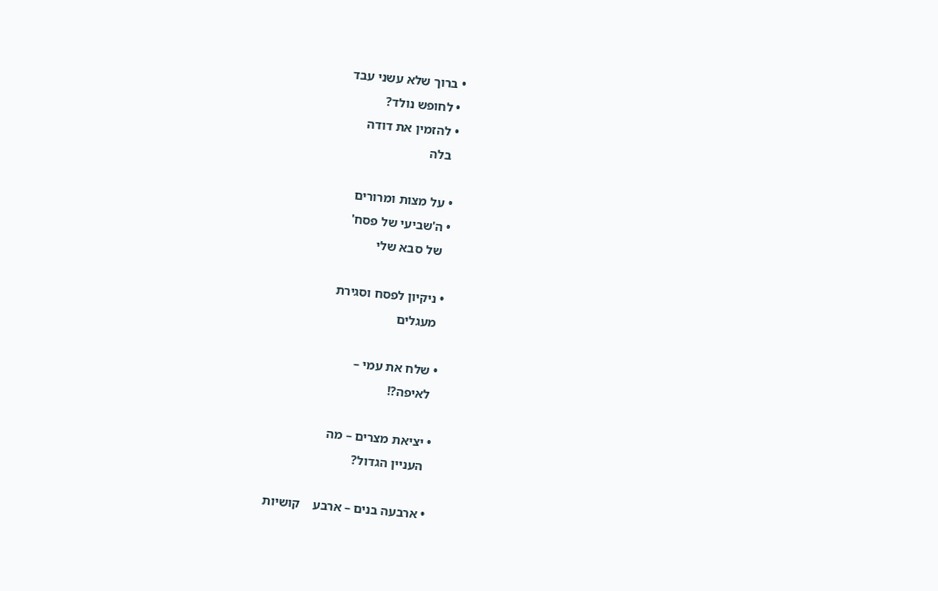• ברוך שלא עשני עבד
 • לחופש נולד?
 • להזמין את דודה
   בלה

 • על מצות ומרורים
 • ה'שביעי של פסח'
   של סבא שלי

 • ניקיון לפסח וסגירת
   מעגלים

 • שלח את עמי –
   לאיפה?!

 • יציאת מצרים – מה
   העניין הגדול?

 • ארבעה בנים – ארבע    קושיות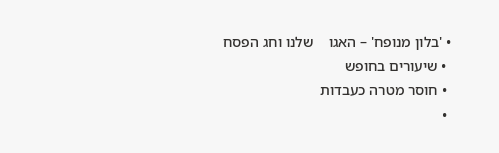• 'בלון מנופח' – האגו    שלנו וחג הפסח
 • שיעורים בחופש
 • חוסר מטרה כעבדות
 •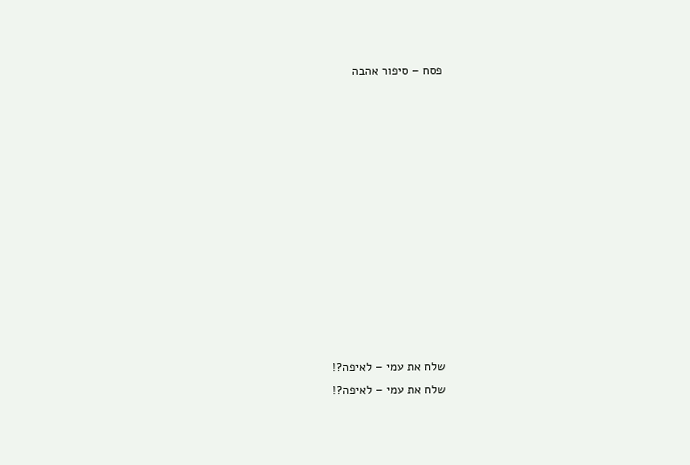פסח – סיפור אהבה












שלח את עמי – לאיפה?!
שלח את עמי – לאיפה?!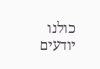כולנו יודעים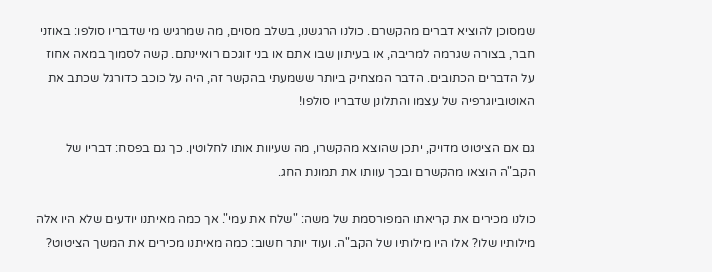שמסוכן להוציא דברים מהקשרם. כולנו הרגשנו, בשלב מסוים, מה שמרגיש מי שדבריו סולפו: באוזני חבר, בצורה שגרמה למריבה, או בעיתון שבו אתם או בני זוגכם רואיינתם. קשה לסמוך במאה אחוז על הדברים הכתובים. הדבר המצחיק ביותר ששמעתי בהקשר זה, היה על כוכב כדורגל שכתב את האוטוביוגרפיה של עצמו והתלונן שדבריו סולפו!

גם אם הציטוט מדויק, יתכן שהוצא מהקשרו, מה שעיוות אותו לחלוטין. כך גם בפסח: דבריו של הקב"ה הוצאו מהקשרם ובכך עוותו את תמונת החג.

כולנו מכירים את קריאתו המפורסמת של משה: "שלח את עמי". אך כמה מאיתנו יודעים שלא היו אלה מילותיו שלו? אלו היו מילותיו של הקב"ה. ועוד יותר חשוב: כמה מאיתנו מכירים את המשך הציטוט?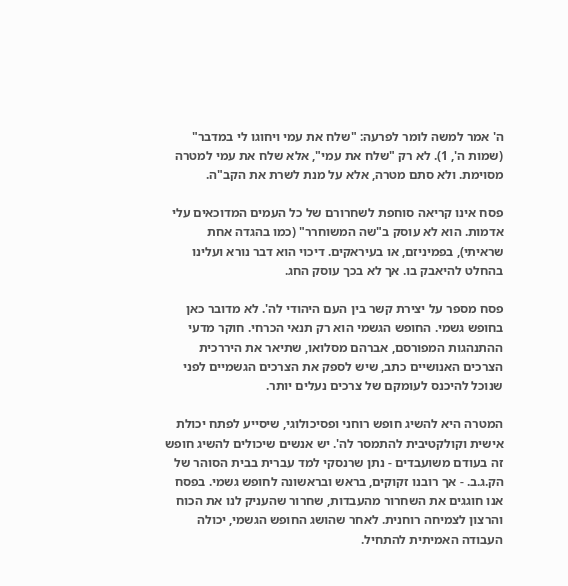ה' אמר למשה לומר לפרעה: "שלח את עמי ויחוגו לי במדבר" (שמות ה', 1). לא רק "שלח את עמי", אלא שלח את עמי למטרה מסוימת. ולא סתם מטרה, אלא על מנת לשרת את הקב"ה.

פסח אינו קריאה סוחפת לשחרורם של כל העמים המדוכאים עלי אדמות. הוא לא עוסק ב"שה המשוחרר" (כמו בהגדה אחת שראיתי), בפמיניזם, או בעיראקים. דיכוי הוא דבר נורא ועלינו בהחלט להיאבק בו. אך לא בכך עוסק החג.

פסח מספר על יצירת קשר בין העם היהודי לה'. לא מדובר כאן בחופש גשמי. החופש הגשמי הוא רק תנאי הכרחי. חוקר מדעי ההתנהגות המפורסם, אברהם מסלואו, שתיאר את היררכית הצרכים האנושיים כתב, שיש לספק את הצרכים הגשמיים לפני שנוכל להיכנס לעומקם של צרכים נעלים יותר.

המטרה היא להשיג חופש רוחני ופסיכולוגי, שיסייע לפתח יכולת אישית וקולקטיבית להתמסר לה'. יש אנשים שיכולים להשיג חופש זה בעודם משועבדים - נתן שרנסקי למד עברית בבית הסוהר של הק.ג.ב. - אך רובנו זקוקים, בראש ובראשונה לחופש גשמי. בפסח אנו חוגגים את השחרור מהעבדות, שחרור שהעניק לנו את הכוח והרצון לצמיחה רוחנית. לאחר שהושג החופש הגשמי, יכולה העבודה האמיתית להתחיל.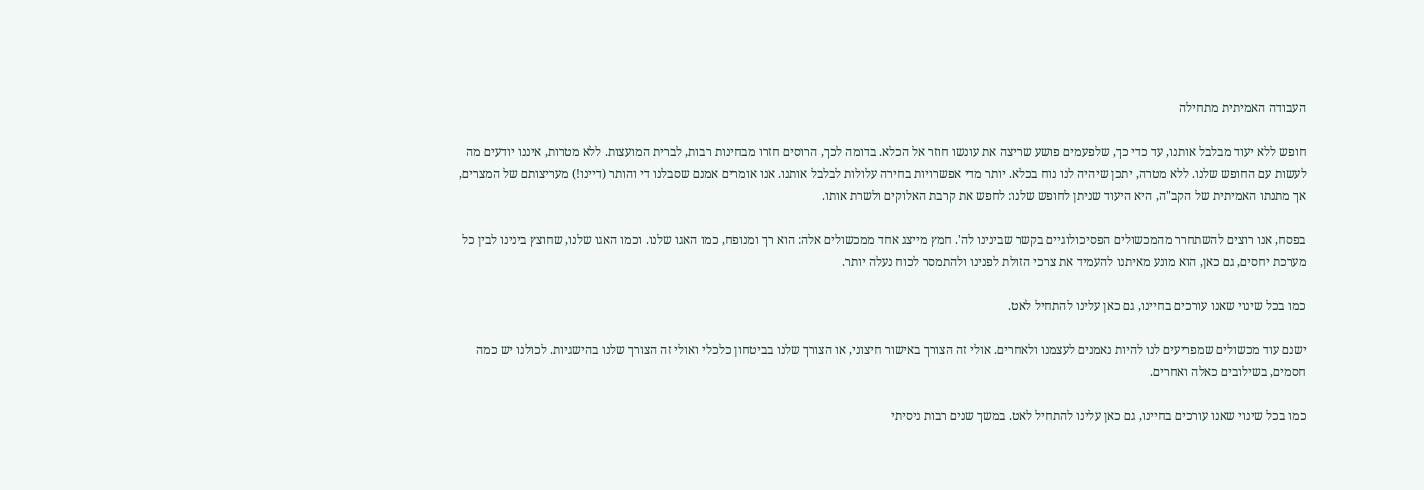העבודה האמיתית מתחילה

חופש ללא יעוד מבלבל אותנו, עד כדי כך, שלפעמים פושע שריצה את עונשו חוזר אל הכלא. בדומה לכך, הרוסים חזרו מבחינות רבות, לברית המועצות. ללא מטרות, איננו יודעים מה לעשות עם החופש שלנו. ללא מטרה, יתכן שיהיה לנו נוח בכלא. יותר מדי אפשרויות בחירה עלולות לבלבל אותנו. אנו אומרים אמנם שסבלנו די והותר (דיינו!) מעריצותם של המצרים, אך מתנתו האמיתית של הקב"ה, היא היעוד שניתן לחופש שלנו: לחפש את קרבת האלוקים ולשרת אותו.

בפסח, אנו רוצים להשתחרר מהמכשולים הפסיכולוגיים בקשר שבינינו לה'. חמץ מייצג אחד ממכשולים אלה: הוא רך ומנופח, כמו האגו שלנו. וכמו האגו שלנו, שחוצץ בינינו לבין כל מערכת יחסים, גם כאן, הוא מונע מאיתנו להעמיד את צרכי הזולת לפנינו ולהתמסר לכוח נעלה יותר.

כמו בכל שינוי שאנו עורכים בחיינו, גם כאן עלינו להתחיל לאט.

ישנם עוד מכשולים שמפריעים לנו להיות נאמנים לעצמנו ולאחרים. אולי זה הצורך באישור חיצוני, או הצורך שלנו בביטחון כלכלי ואולי זה הצורך שלנו בהישגיות. לכולנו יש כמה חסמים, בשילובים כאלה ואחרים.

כמו בכל שינוי שאנו עורכים בחיינו, גם כאן עלינו להתחיל לאט. במשך שנים רבות ניסיתי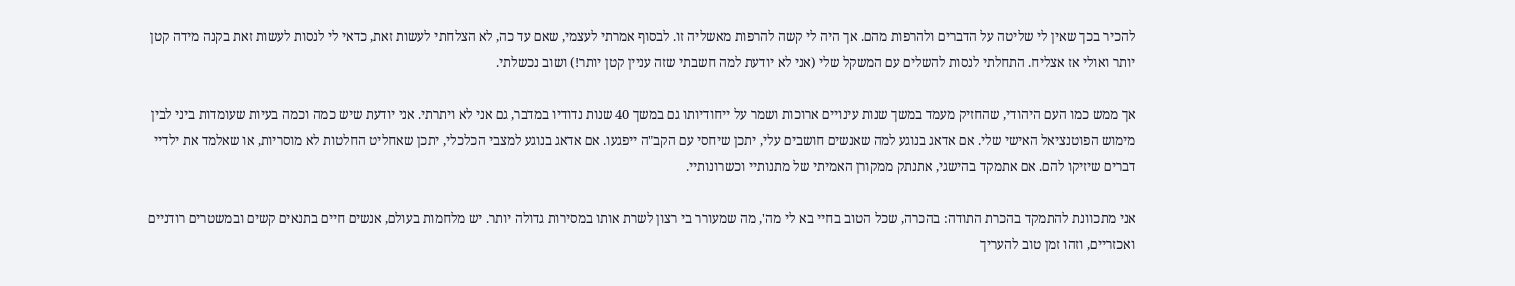להכיר בכך שאין לי שליטה על הדברים ולהרפות מהם. אך היה לי קשה להרפות מאשליה זו. לבסוף אמרתי לעצמי, שאם עד כה, לא הצלחתי לעשות זאת, כדאי לי לנסות לעשות זאת בקנה מידה קטן יותר ואולי אז אצליח. התחלתי לנסות להשלים עם המשקל שלי (אני לא יודעת למה חשבתי שזה עניין קטן יותר!) ושוב נכשלתי.

אך ממש כמו העם היהודי, שהחזיק מעמד במשך שנות עינויים ארוכות ושמר על ייחודיותו גם במשך 40 שנות נדודיו במדבר, גם אני לא ויתרתי. אני יודעת שיש כמה וכמה בעיות שעומדות ביני לבין מימוש הפוטנציאל האישי שלי. אם אדאג בנוגע למה שאנשים חושבים עלי, יתכן שיחסי עם הקב"ה ייפגעו. אם אדאג בנוגע למצבי הכלכלי, יתכן שאחליט החלטות לא מוסריות, או שאלמד את ילדיי דברים שיזיקו להם. אם אתמקד בהישגי, אתנתק ממקורן האמיתי של מתנותיי וכשרונותיי.

אני מתכוונת להתמקד בהכרת התודה: בהכרה, שכל הטוב בחיי בא לי מה', מה שמעורר בי רצון לשרת אותו במסירות גדולה יותר. יש מלחמות בעולם, אנשים חיים בתנאים קשים ובמשטרים רודניים ואכזריים, וזהו זמן טוב להעריך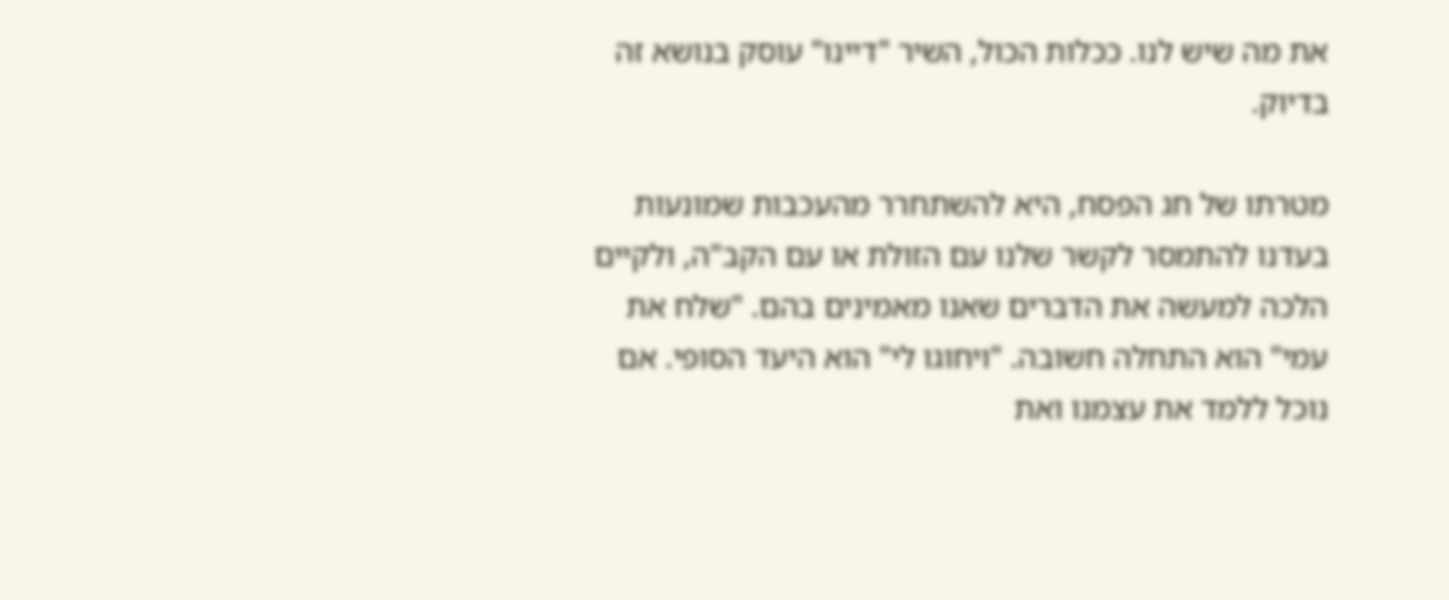את מה שיש לנו. ככלות הכול, השיר "דיינו" עוסק בנושא זה בדיוק.

מטרתו של חג הפסח, היא להשתחרר מהעכבות שמונעות בעדנו להתמסר לקשר שלנו עם הזולת או עם הקב"ה, ולקיים הלכה למעשה את הדברים שאנו מאמינים בהם. "שלח את עמי" הוא התחלה חשובה. "ויחוגו לי" הוא היעד הסופי. אם נוכל ללמד את עצמנו ואת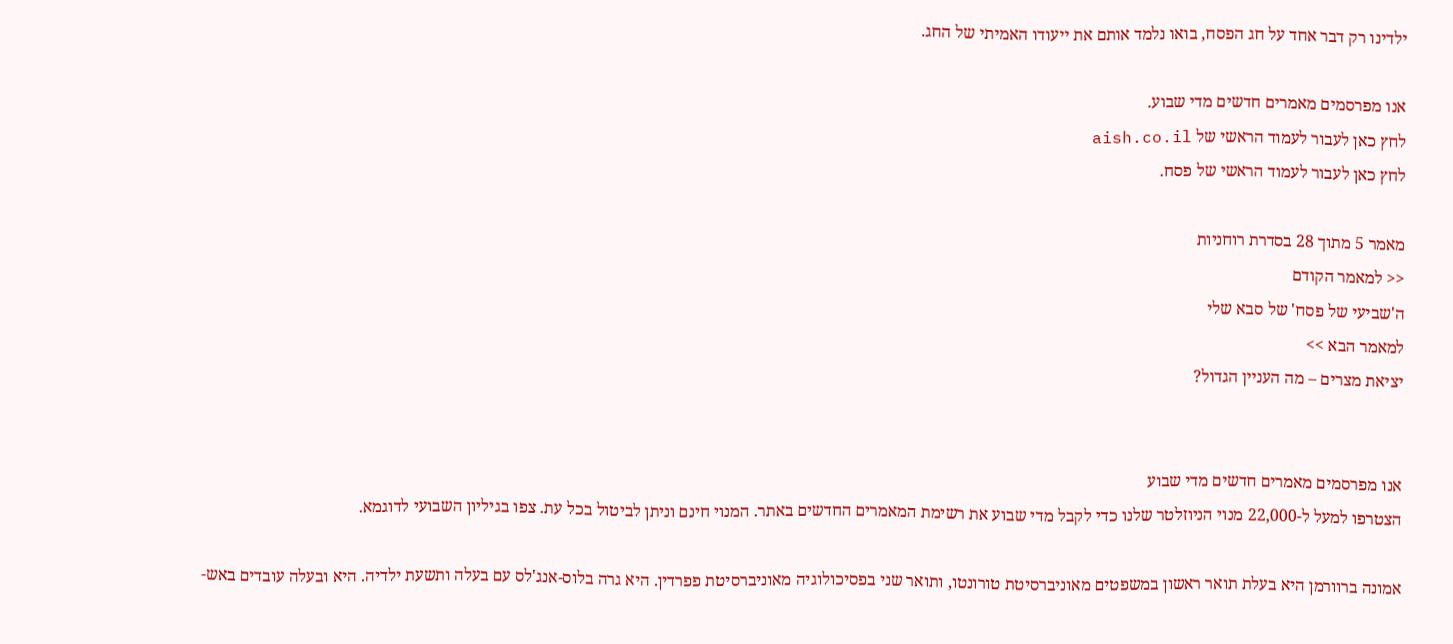ילדינו רק דבר אחד על חג הפסח, בואו נלמד אותם את ייעודו האמיתי של החג.

אנו מפרסמים מאמרים חדשים מדי שבוע.
לחץ כאן לעבור לעמוד הראשי של aish.co.il
לחץ כאן לעבור לעמוד הראשי של פסח.

מאמר 5 מתוך 28 בסדרת רוחניות
<< למאמר הקודם
ה'שביעי של פסח' של סבא שלי
למאמר הבא >>
יציאת מצרים – מה העניין הגדול?


אנו מפרסמים מאמרים חדשים מדי שבוע
הצטרפו למעל ל-22,000 מנוי הניוזלטר שלנו כדי לקבל מדי שבוע את רשימת המאמרים החדשים באתר. המנוי חינם וניתן לביטול בכל עת. צפו בגיליון השבועי לדוגמא.

אמונה ברוורמן היא בעלת תואר ראשון במשפטים מאוניברסיטת טורונטו, ותואר שני בפסיכולוגיה מאוניברסיטת פפרדין. היא גרה בלוס-אנג'לס עם בעלה ותשעת ילדיה. היא ובעלה עובדים באש-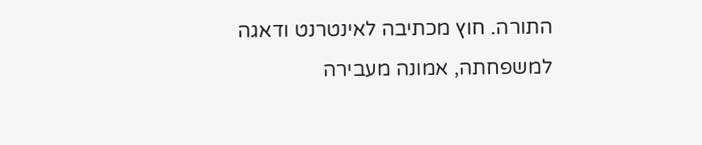התורה. חוץ מכתיבה לאינטרנט ודאגה למשפחתה, אמונה מעבירה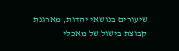שיעורים בנושאי יהדות, מארגנת קבוצת בישול של מאכלי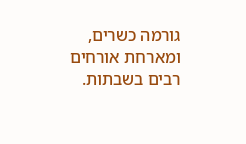גורמה כשרים, ומארחת אורחים רבים בשבתות.